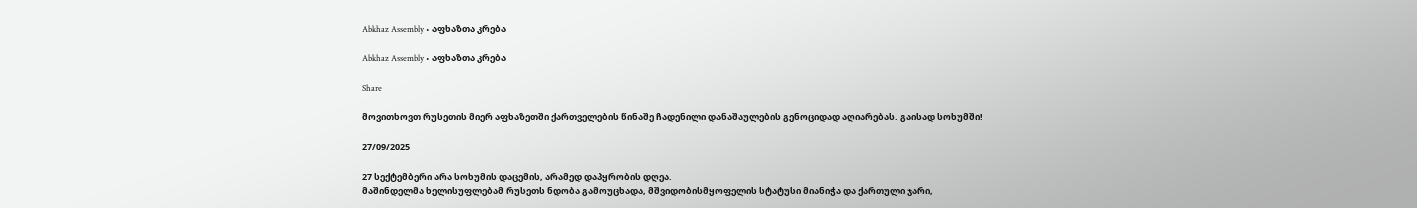Abkhaz Assembly • აფხაზთა კრება

Abkhaz Assembly • აფხაზთა კრება

Share

მოვითხოვთ რუსეთის მიერ აფხაზეთში ქართველების წინაშე ჩადენილი დანაშაულების გენოციდად აღიარებას. გაისად სოხუმში!

27/09/2025

27 სექტემბერი არა სოხუმის დაცემის, არამედ დაპყრობის დღეა.
მაშინდელმა ხელისუფლებამ რუსეთს ნდობა გამოუცხადა, მშვიდობისმყოფელის სტატუსი მიანიჭა და ქართული ჯარი,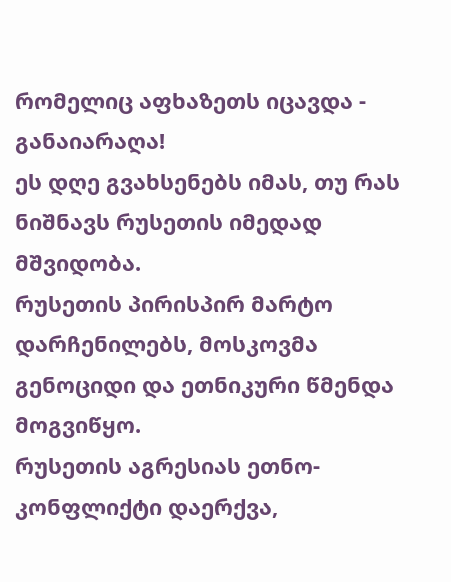რომელიც აფხაზეთს იცავდა - განაიარაღა!
ეს დღე გვახსენებს იმას, თუ რას ნიშნავს რუსეთის იმედად მშვიდობა.
რუსეთის პირისპირ მარტო დარჩენილებს, მოსკოვმა გენოციდი და ეთნიკური წმენდა მოგვიწყო.
რუსეთის აგრესიას ეთნო-კონფლიქტი დაერქვა,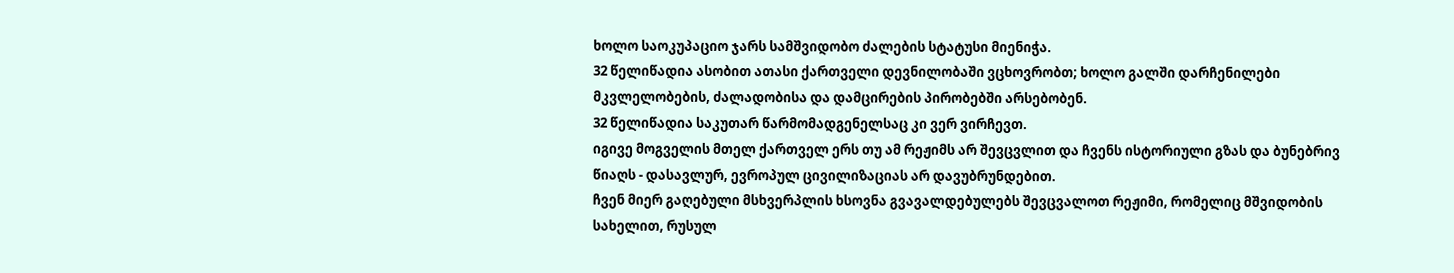ხოლო საოკუპაციო ჯარს სამშვიდობო ძალების სტატუსი მიენიჭა.
32 წელიწადია ასობით ათასი ქართველი დევნილობაში ვცხოვრობთ; ხოლო გალში დარჩენილები მკვლელობების, ძალადობისა და დამცირების პირობებში არსებობენ.
32 წელიწადია საკუთარ წარმომადგენელსაც კი ვერ ვირჩევთ.
იგივე მოგველის მთელ ქართველ ერს თუ ამ რეჟიმს არ შევცვლით და ჩვენს ისტორიული გზას და ბუნებრივ წიაღს - დასავლურ, ევროპულ ცივილიზაციას არ დავუბრუნდებით.
ჩვენ მიერ გაღებული მსხვერპლის ხსოვნა გვავალდებულებს შევცვალოთ რეჟიმი, რომელიც მშვიდობის სახელით, რუსულ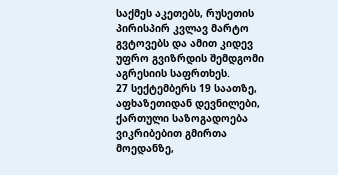საქმეს აკეთებს, რუსეთის პირისპირ კვლავ მარტო გვტოვებს და ამით კიდევ უფრო გვიზრდის შემდგომი აგრესიის საფრთხეს.
27 სექტემბერს 19 საათზე, აფხაზეთიდან დევნილები, ქართული საზოგადოება ვიკრიბებით გმირთა მოედანზე,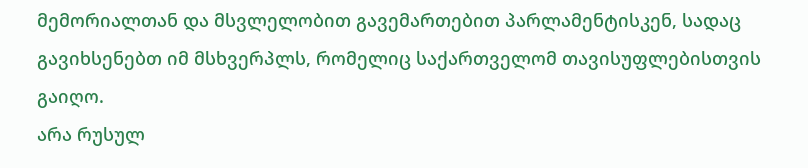მემორიალთან და მსვლელობით გავემართებით პარლამენტისკენ, სადაც გავიხსენებთ იმ მსხვერპლს, რომელიც საქართველომ თავისუფლებისთვის გაიღო.
არა რუსულ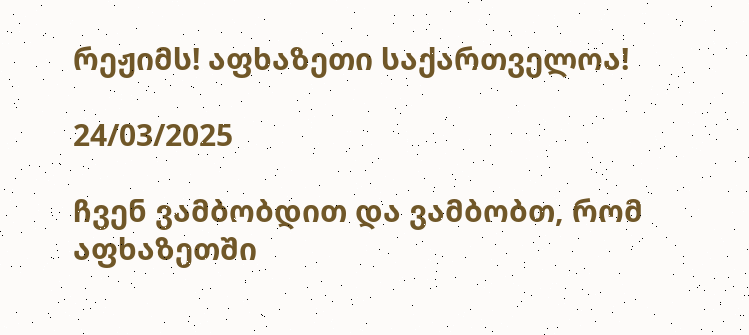რეჟიმს! აფხაზეთი საქართველოა!

24/03/2025

ჩვენ ვამბობდით და ვამბობთ, რომ აფხაზეთში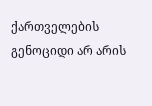ქართველების გენოციდი არ არის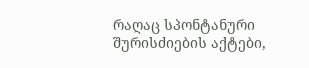რაღაც სპონტანური შურისძიების აქტები,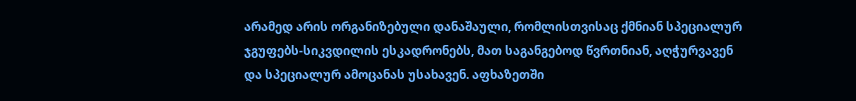არამედ არის ორგანიზებული დანაშაული, რომლისთვისაც ქმნიან სპეციალურ ჯგუფებს-სიკვდილის ესკადრონებს, მათ საგანგებოდ წვრთნიან, აღჭურვავენ და სპეციალურ ამოცანას უსახავენ. აფხაზეთში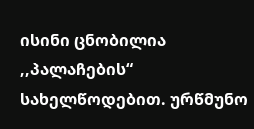ისინი ცნობილია ,,პალაჩების“ სახელწოდებით. ურწმუნო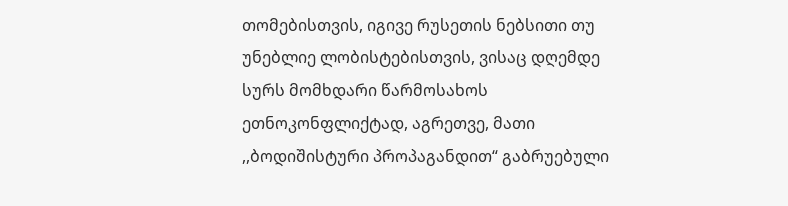თომებისთვის, იგივე რუსეთის ნებსითი თუ უნებლიე ლობისტებისთვის, ვისაც დღემდე სურს მომხდარი წარმოსახოს ეთნოკონფლიქტად, აგრეთვე, მათი ,,ბოდიშისტური პროპაგანდით“ გაბრუებული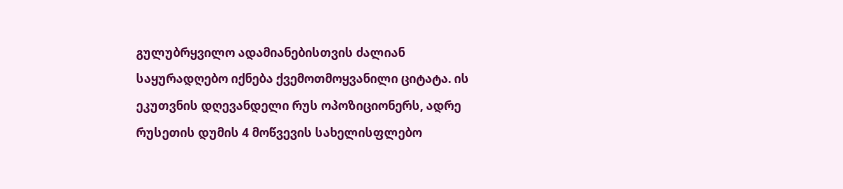გულუბრყვილო ადამიანებისთვის ძალიან საყურადღებო იქნება ქვემოთმოყვანილი ციტატა. ის ეკუთვნის დღევანდელი რუს ოპოზიციონერს, ადრე რუსეთის დუმის 4 მოწვევის სახელისფლებო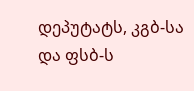დეპუტატს, კგბ-სა და ფსბ-ს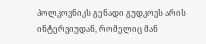პოლკოვნიკს გენადი გუდკოვს არის ინტერვიუდან, რომელიც მან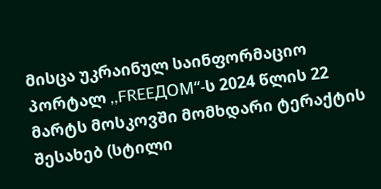მისცა უკრაინულ საინფორმაციო პორტალ ,,FREEДOM“-ს 2024 წლის 22 მარტს მოსკოვში მომხდარი ტერაქტის შესახებ (სტილი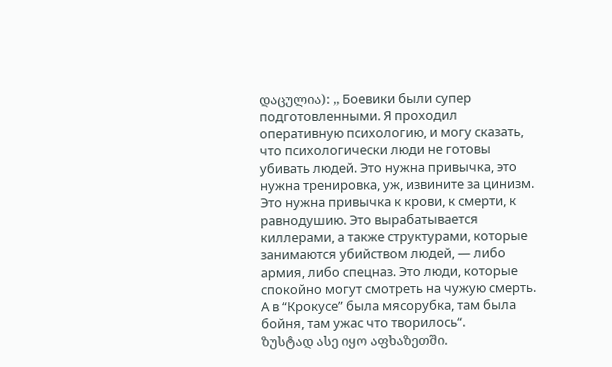დაცულია): ,, Боевики были супер подготовленными. Я проходил оперативную психологию, и могу сказать, что психологически люди не готовы убивать людей. Это нужна привычка, это нужна тренировка, уж, извините за цинизм. Это нужна привычка к крови, к смерти, к равнодушию. Это вырабатывается киллерами, а также структурами, которые занимаются убийством людей, — либо армия, либо спецназ. Это люди, которые спокойно могут смотреть на чужую смерть. А в “Крокусе” была мясорубка, там была бойня, там ужас что творилось“.
ზუსტად ასე იყო აფხაზეთში.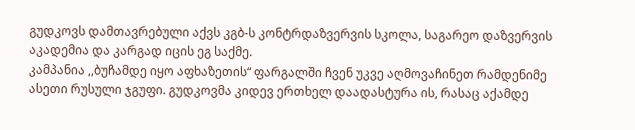გუდკოვს დამთავრებული აქვს კგბ-ს კონტრდაზვერვის სკოლა, საგარეო დაზვერვის აკადემია და კარგად იცის ეგ საქმე.
კამპანია ,,ბუჩამდე იყო აფხაზეთის“ ფარგალში ჩვენ უკვე აღმოვაჩინეთ რამდენიმე ასეთი რუსული ჯგუფი. გუდკოვმა კიდევ ერთხელ დაადასტურა ის, რასაც აქამდე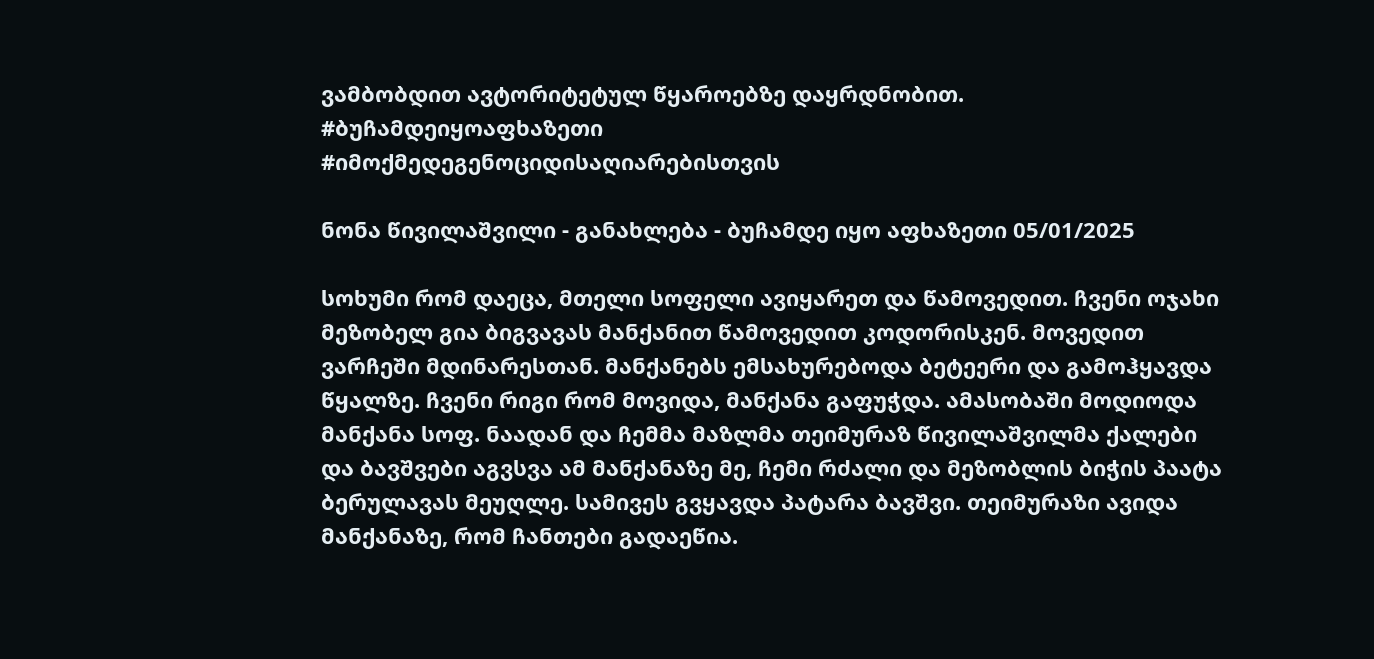ვამბობდით ავტორიტეტულ წყაროებზე დაყრდნობით.
#ბუჩამდეიყოაფხაზეთი
#იმოქმედეგენოციდისაღიარებისთვის

ნონა წივილაშვილი - განახლება - ბუჩამდე იყო აფხაზეთი 05/01/2025

სოხუმი რომ დაეცა, მთელი სოფელი ავიყარეთ და წამოვედით. ჩვენი ოჯახი მეზობელ გია ბიგვავას მანქანით წამოვედით კოდორისკენ. მოვედით ვარჩეში მდინარესთან. მანქანებს ემსახურებოდა ბეტეერი და გამოჰყავდა წყალზე. ჩვენი რიგი რომ მოვიდა, მანქანა გაფუჭდა. ამასობაში მოდიოდა მანქანა სოფ. ნაადან და ჩემმა მაზლმა თეიმურაზ წივილაშვილმა ქალები და ბავშვები აგვსვა ამ მანქანაზე მე, ჩემი რძალი და მეზობლის ბიჭის პაატა ბერულავას მეუღლე. სამივეს გვყავდა პატარა ბავშვი. თეიმურაზი ავიდა მანქანაზე, რომ ჩანთები გადაეწია.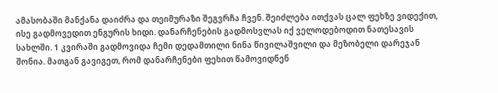ამასობაში მანქანა დაიძრა და თეიმურაზი შეგვრჩა ჩვენ. შეიძლება ითქვას ცალ ფეხზე ვიდექით, ისე გადმოვედით ენგურის ხიდი. დანარჩენების გადმოსვლას იქ ველოდებოდით ნათესავის სახლში. 1 კვირაში გადმოვიდა ჩემი დედამთილი ნინა წივილაშვილი და მეზობელი დარეჯან შონია. მათგან გავიგეთ, რომ დანარჩენები ფეხით წამოვიდნენ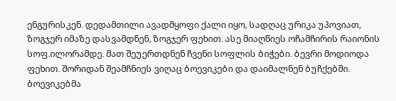ენგურისკენ. დედამთილი ავადმყოფი ქალი იყო, სადღაც ურიკა უპოვიათ, ზოგჯერ იმაზე დასვამდნენ, ზოგჯერ ფეხით. ასე მიაღწიეს ოჩამჩირის რაიონის სოფ.ილორამდე. მათ შეუერთდნენ ჩვენი სოფლის ბიჭები. ბევრი მოდიოდა ფეხით. შორიდან შეამჩნიეს ვიღაც ბოევიკები და დაიმალნენ ბუჩქებში. ბოევიკებმა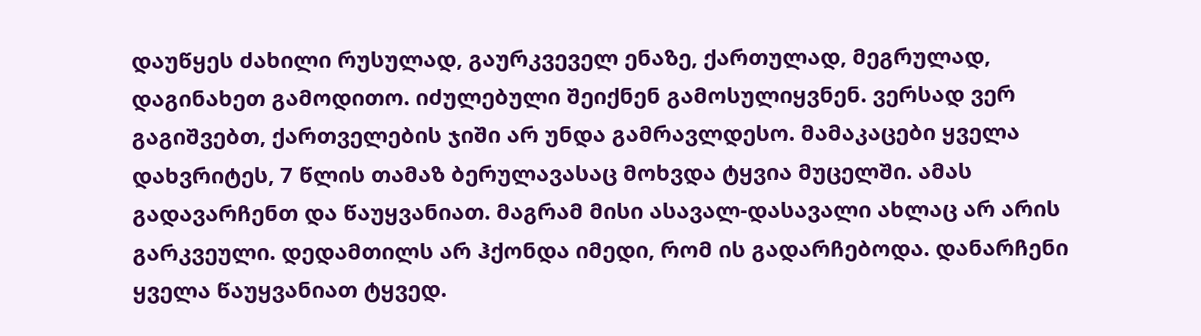დაუწყეს ძახილი რუსულად, გაურკვეველ ენაზე, ქართულად, მეგრულად, დაგინახეთ გამოდითო. იძულებული შეიქნენ გამოსულიყვნენ. ვერსად ვერ გაგიშვებთ, ქართველების ჯიში არ უნდა გამრავლდესო. მამაკაცები ყველა დახვრიტეს, 7 წლის თამაზ ბერულავასაც მოხვდა ტყვია მუცელში. ამას გადავარჩენთ და წაუყვანიათ. მაგრამ მისი ასავალ-დასავალი ახლაც არ არის გარკვეული. დედამთილს არ ჰქონდა იმედი, რომ ის გადარჩებოდა. დანარჩენი ყველა წაუყვანიათ ტყვედ.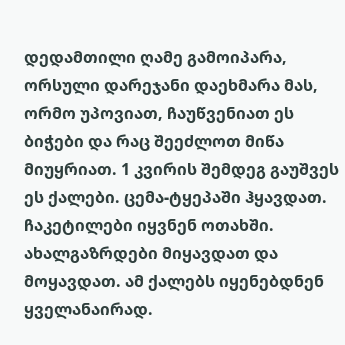დედამთილი ღამე გამოიპარა, ორსული დარეჯანი დაეხმარა მას, ორმო უპოვიათ, ჩაუწვენიათ ეს ბიჭები და რაც შეეძლოთ მიწა მიუყრიათ. 1 კვირის შემდეგ გაუშვეს ეს ქალები. ცემა-ტყეპაში ჰყავდათ. ჩაკეტილები იყვნენ ოთახში. ახალგაზრდები მიყავდათ და მოყავდათ. ამ ქალებს იყენებდნენ ყველანაირად.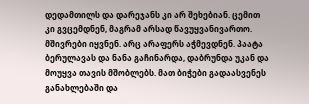დედამთილს და დარეჯანს კი არ შეხებიან. ცემით კი გვცემდნენ, მაგრამ არსად წავუყვანივართო. მშივრები იყვნენ. არც არაფერს აჭმევდნენ. პაატა ბერულავას და ნანა გაჩინარდა, დაბრუნდა უკან და მოუყვა თავის მშობლებს. მათ ბიჭები გადაასვენეს განახლებაში და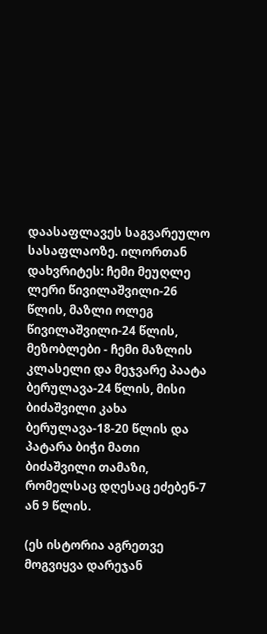დაასაფლავეს საგვარეულო სასაფლაოზე. ილორთან დახვრიტეს: ჩემი მეუღლე ლერი წივილაშვილი-26 წლის, მაზლი ოლეგ წივილაშვილი-24 წლის, მეზობლები - ჩემი მაზლის კლასელი და მეჯვარე პაატა ბერულავა-24 წლის, მისი ბიძაშვილი კახა ბერულავა-18-20 წლის და პატარა ბიჭი მათი ბიძაშვილი თამაზი, რომელსაც დღესაც ეძებენ-7 ან 9 წლის.

(ეს ისტორია აგრეთვე მოგვიყვა დარეჯან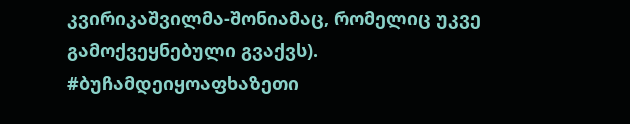კვირიკაშვილმა-შონიამაც, რომელიც უკვე გამოქვეყნებული გვაქვს).
#ბუჩამდეიყოაფხაზეთი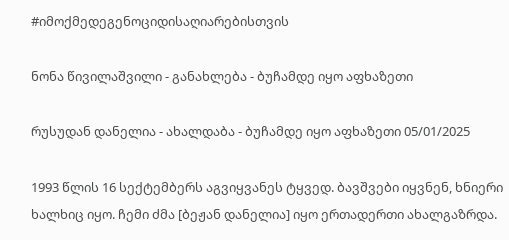#იმოქმედეგენოციდისაღიარებისთვის

ნონა წივილაშვილი - განახლება - ბუჩამდე იყო აფხაზეთი

რუსუდან დანელია - ახალდაბა - ბუჩამდე იყო აფხაზეთი 05/01/2025

1993 წლის 16 სექტემბერს აგვიყვანეს ტყვედ. ბავშვები იყვნენ, ხნიერი ხალხიც იყო. ჩემი ძმა [ბეჟან დანელია] იყო ერთადერთი ახალგაზრდა.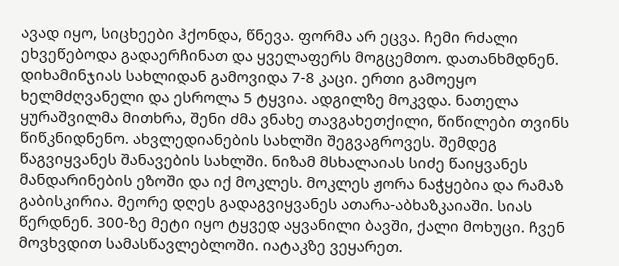ავად იყო, სიცხეები ჰქონდა, წნევა. ფორმა არ ეცვა. ჩემი რძალი ეხვეწებოდა გადაერჩინათ და ყველაფერს მოგცემთო. დათანხმდნენ. დიხამინჯიას სახლიდან გამოვიდა 7-8 კაცი. ერთი გამოეყო ხელმძღვანელი და ესროლა 5 ტყვია. ადგილზე მოკვდა. ნათელა ყურაშვილმა მითხრა, შენი ძმა ვნახე თავგახეთქილი, წიწილები თვინს წიწკნიდნენო. ახვლედიანების სახლში შეგვაგროვეს. შემდეგ წაგვიყვანეს შანავების სახლში. ნიზამ მსხალაიას სიძე წაიყვანეს მანდარინების ეზოში და იქ მოკლეს. მოკლეს ჟორა ნაჭყებია და რამაზ გაბისკირია. მეორე დღეს გადაგვიყვანეს ათარა-აბხაზკაიაში. სიას წერდნენ. 300-ზე მეტი იყო ტყვედ აყვანილი ბავში, ქალი მოხუცი. ჩვენ მოვხვდით სამასწავლებლოში. იატაკზე ვეყარეთ.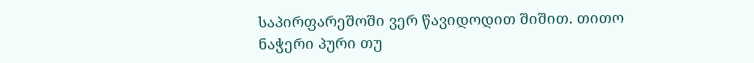საპირფარეშოში ვერ წავიდოდით შიშით. თითო ნაჭერი პური თუ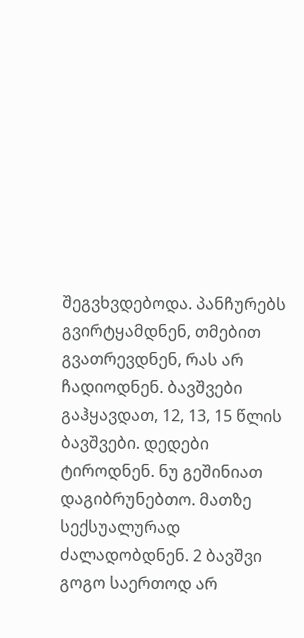შეგვხვდებოდა. პანჩურებს გვირტყამდნენ, თმებით გვათრევდნენ, რას არ ჩადიოდნენ. ბავშვები გაჰყავდათ, 12, 13, 15 წლის ბავშვები. დედები ტიროდნენ. ნუ გეშინიათ დაგიბრუნებთო. მათზე სექსუალურად ძალადობდნენ. 2 ბავშვი გოგო საერთოდ არ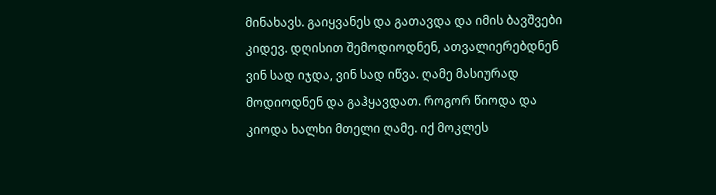მინახავს. გაიყვანეს და გათავდა და იმის ბავშვები კიდევ. დღისით შემოდიოდნენ, ათვალიერებდნენ ვინ სად იჯდა, ვინ სად იწვა. ღამე მასიურად მოდიოდნენ და გაჰყავდათ. როგორ წიოდა და კიოდა ხალხი მთელი ღამე. იქ მოკლეს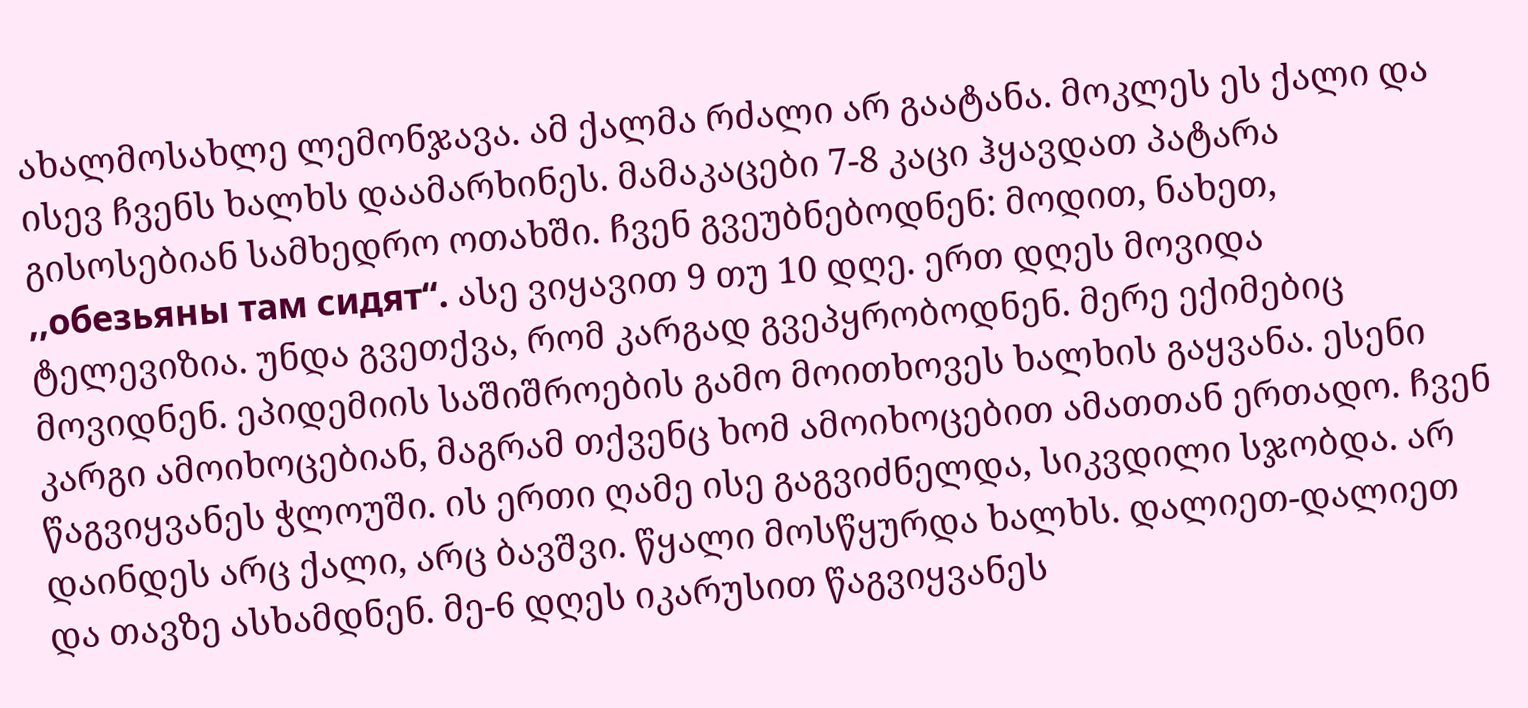ახალმოსახლე ლემონჯავა. ამ ქალმა რძალი არ გაატანა. მოკლეს ეს ქალი და ისევ ჩვენს ხალხს დაამარხინეს. მამაკაცები 7-8 კაცი ჰყავდათ პატარა გისოსებიან სამხედრო ოთახში. ჩვენ გვეუბნებოდნენ: მოდით, ნახეთ, ,,обезьяны там сидят“. ასე ვიყავით 9 თუ 10 დღე. ერთ დღეს მოვიდა ტელევიზია. უნდა გვეთქვა, რომ კარგად გვეპყრობოდნენ. მერე ექიმებიც მოვიდნენ. ეპიდემიის საშიშროების გამო მოითხოვეს ხალხის გაყვანა. ესენი კარგი ამოიხოცებიან, მაგრამ თქვენც ხომ ამოიხოცებით ამათთან ერთადო. ჩვენ წაგვიყვანეს ჭლოუში. ის ერთი ღამე ისე გაგვიძნელდა, სიკვდილი სჯობდა. არ დაინდეს არც ქალი, არც ბავშვი. წყალი მოსწყურდა ხალხს. დალიეთ-დალიეთ და თავზე ასხამდნენ. მე-6 დღეს იკარუსით წაგვიყვანეს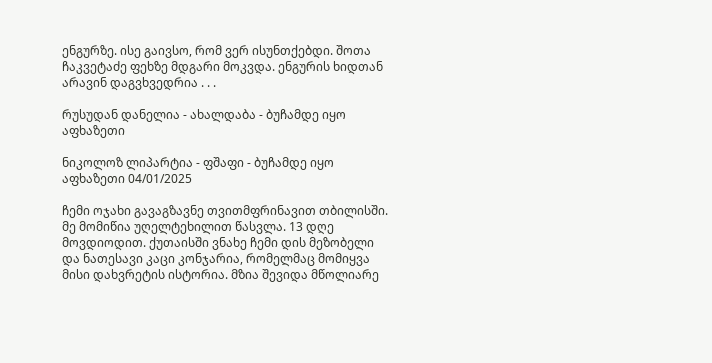ენგურზე. ისე გაივსო, რომ ვერ ისუნთქებდი. შოთა ჩაკვეტაძე ფეხზე მდგარი მოკვდა. ენგურის ხიდთან არავინ დაგვხვედრია . . .

რუსუდან დანელია - ახალდაბა - ბუჩამდე იყო აფხაზეთი

ნიკოლოზ ლიპარტია - ფშაფი - ბუჩამდე იყო აფხაზეთი 04/01/2025

ჩემი ოჯახი გავაგზავნე თვითმფრინავით თბილისში. მე მომიწია უღელტეხილით წასვლა. 13 დღე მოვდიოდით. ქუთაისში ვნახე ჩემი დის მეზობელი და ნათესავი კაცი კონჯარია, რომელმაც მომიყვა მისი დახვრეტის ისტორია. მზია შევიდა მწოლიარე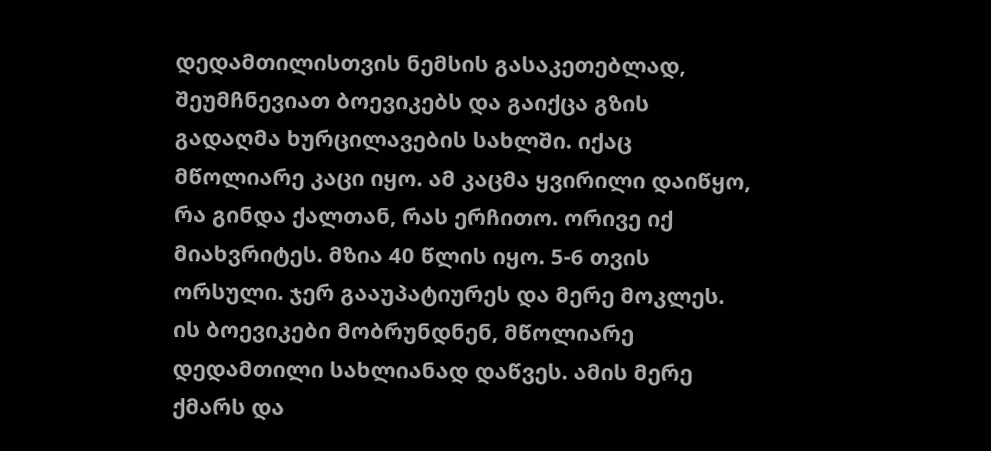დედამთილისთვის ნემსის გასაკეთებლად, შეუმჩნევიათ ბოევიკებს და გაიქცა გზის გადაღმა ხურცილავების სახლში. იქაც მწოლიარე კაცი იყო. ამ კაცმა ყვირილი დაიწყო, რა გინდა ქალთან, რას ერჩითო. ორივე იქ მიახვრიტეს. მზია 40 წლის იყო. 5-6 თვის ორსული. ჯერ გააუპატიურეს და მერე მოკლეს. ის ბოევიკები მობრუნდნენ, მწოლიარე დედამთილი სახლიანად დაწვეს. ამის მერე ქმარს და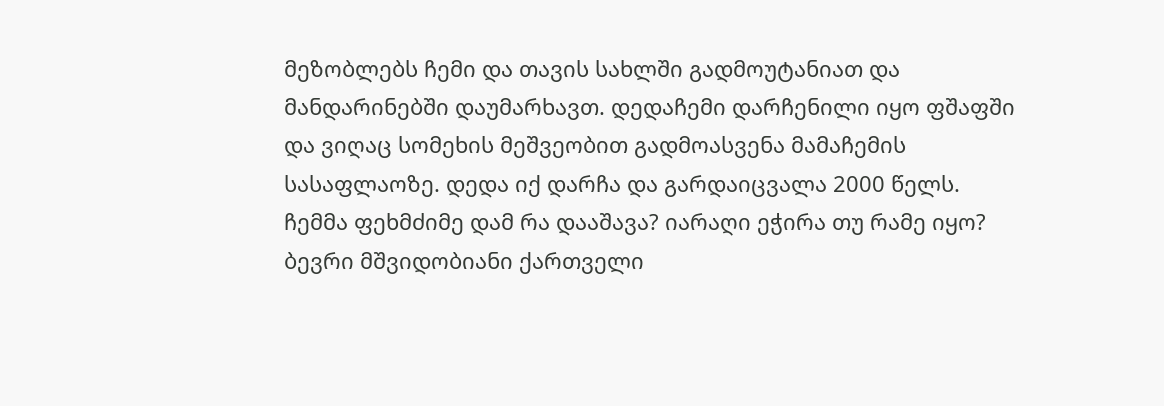მეზობლებს ჩემი და თავის სახლში გადმოუტანიათ და მანდარინებში დაუმარხავთ. დედაჩემი დარჩენილი იყო ფშაფში და ვიღაც სომეხის მეშვეობით გადმოასვენა მამაჩემის სასაფლაოზე. დედა იქ დარჩა და გარდაიცვალა 2000 წელს. ჩემმა ფეხმძიმე დამ რა დააშავა? იარაღი ეჭირა თუ რამე იყო? ბევრი მშვიდობიანი ქართველი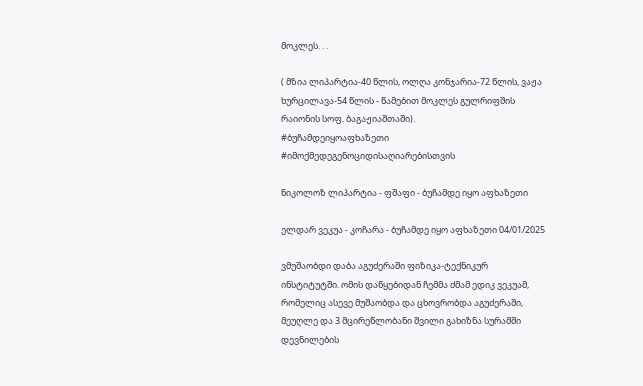მოკლეს. . .

( მზია ლიპარტია-40 წლის, ოლღა კონჯარია-72 წლის, ვაჟა ხურცილავა-54 წლის - წამებით მოკლეს გულრიფშის რაიონის სოფ. ბაგაჟიაშთაში).
#ბუჩამდეიყოაფხაზეთი
#იმოქმედეგენოციდისაღიარებისთვის

ნიკოლოზ ლიპარტია - ფშაფი - ბუჩამდე იყო აფხაზეთი

ელდარ ვეკუა - კოჩარა - ბუჩამდე იყო აფხაზეთი 04/01/2025

ვმუშაობდი დაბა აგუძერაში ფიზიკა-ტექნიკურ ინსტიტუტში. ომის დაწყებიდან ჩემმა ძმამ ედიკ ვეკუამ, რომელიც ასევე მუშაობდა და ცხოვრობდა აგუძერაში, მეუღლე და 3 მცირეწლობანი შვილი გახიზნა სურამში დევნილების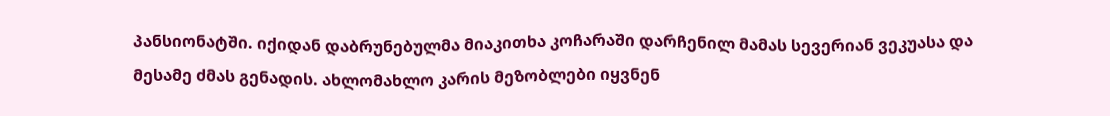პანსიონატში. იქიდან დაბრუნებულმა მიაკითხა კოჩარაში დარჩენილ მამას სევერიან ვეკუასა და მესამე ძმას გენადის. ახლომახლო კარის მეზობლები იყვნენ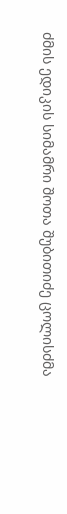ძმის ედიკის სიმამრი შოთა შუბითიძე ცოლისძმა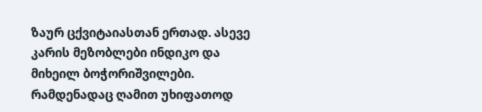ზაურ ცქვიტაიასთან ერთად. ასევე კარის მეზობლები ინდიკო და მიხეილ ბოჭორიშვილები. რამდენადაც ღამით უხიფათოდ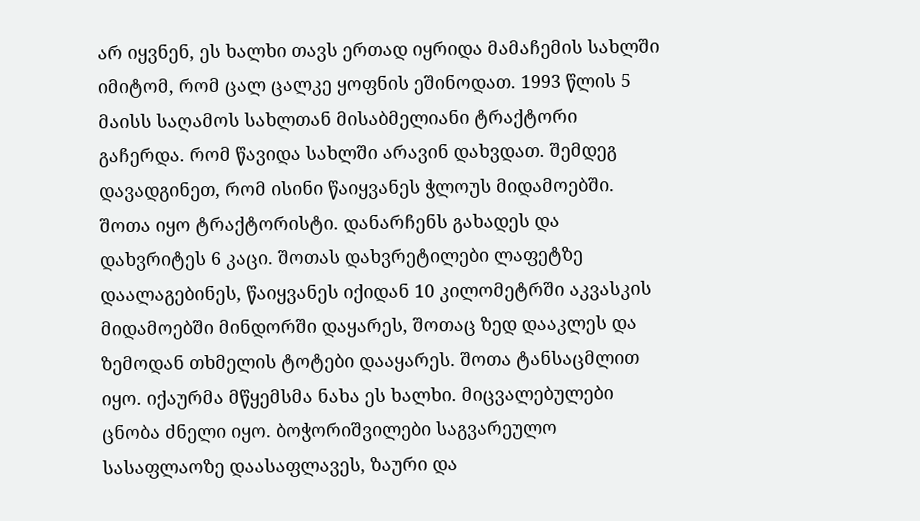არ იყვნენ, ეს ხალხი თავს ერთად იყრიდა მამაჩემის სახლში იმიტომ, რომ ცალ ცალკე ყოფნის ეშინოდათ. 1993 წლის 5 მაისს საღამოს სახლთან მისაბმელიანი ტრაქტორი გაჩერდა. რომ წავიდა სახლში არავინ დახვდათ. შემდეგ დავადგინეთ, რომ ისინი წაიყვანეს ჭლოუს მიდამოებში. შოთა იყო ტრაქტორისტი. დანარჩენს გახადეს და დახვრიტეს 6 კაცი. შოთას დახვრეტილები ლაფეტზე დაალაგებინეს, წაიყვანეს იქიდან 10 კილომეტრში აკვასკის მიდამოებში მინდორში დაყარეს, შოთაც ზედ დააკლეს და ზემოდან თხმელის ტოტები დააყარეს. შოთა ტანსაცმლით იყო. იქაურმა მწყემსმა ნახა ეს ხალხი. მიცვალებულები ცნობა ძნელი იყო. ბოჭორიშვილები საგვარეულო სასაფლაოზე დაასაფლავეს, ზაური და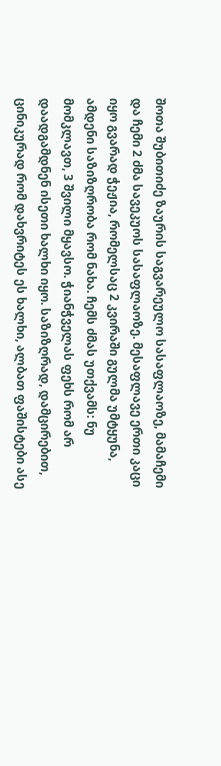შოთა შუბითიძე ზაურის საგვარეულო სასაფლაოზე, მამაჩემი და ჩემი 2 ძმა სავეკუოს სასაფლაოზე. მესაფლავე ერთი კაცი იყო გვარად ჭეჟია, რომელსაც 2 კვირაში გულმა უმტყუნა, ამდენი საზიზღრობა რომ ნახა. ჩემს ძმას უთქვამს: ნუ მომკლავთ, 3 შვილი მყავსო. ჭიანჭველას ფეხს რომ არ დაადგამდნენ ისეთი ხალხი იყო. საზიზღრად, დამცირებით, ცინიკურად რომ დახვრიტეს ეს ხალხი, ალბათ ფაშისტები ასე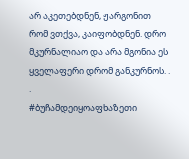არ აკეთებდნენ, ჟარგონით რომ ვთქვა, კაიფობდნენ. დრო მკურნალიაო და არა მგონია ეს ყველაფერი დრომ განკურნოს. . .
#ბუჩამდეიყოაფხაზეთი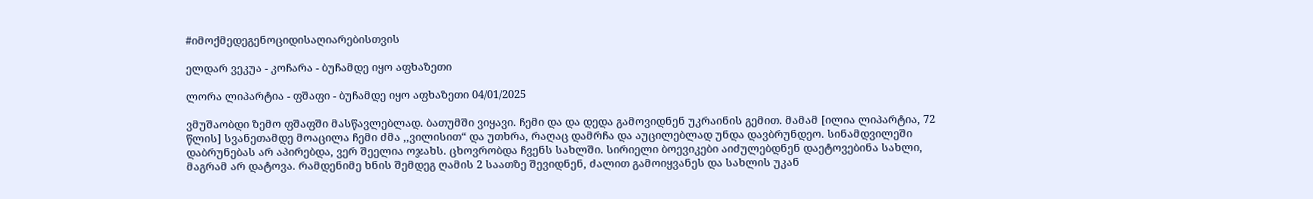#იმოქმედეგენოციდისაღიარებისთვის

ელდარ ვეკუა - კოჩარა - ბუჩამდე იყო აფხაზეთი

ლორა ლიპარტია - ფშაფი - ბუჩამდე იყო აფხაზეთი 04/01/2025

ვმუშაობდი ზემო ფშაფში მასწავლებლად. ბათუმში ვიყავი. ჩემი და და დედა გამოვიდნენ უკრაინის გემით. მამამ [ილია ლიპარტია, 72 წლის] სვანეთამდე მოაცილა ჩემი ძმა ,,ვილისით“ და უთხრა, რაღაც დამრჩა და აუცილებლად უნდა დავბრუნდეო. სინამდვილეში დაბრუნებას არ აპირებდა, ვერ შეელია ოჯახს. ცხოვრობდა ჩვენს სახლში. სირიელი ბოევიკები აიძულებდნენ დაეტოვებინა სახლი, მაგრამ არ დატოვა. რამდენიმე ხნის შემდეგ ღამის 2 საათზე შევიდნენ, ძალით გამოიყვანეს და სახლის უკან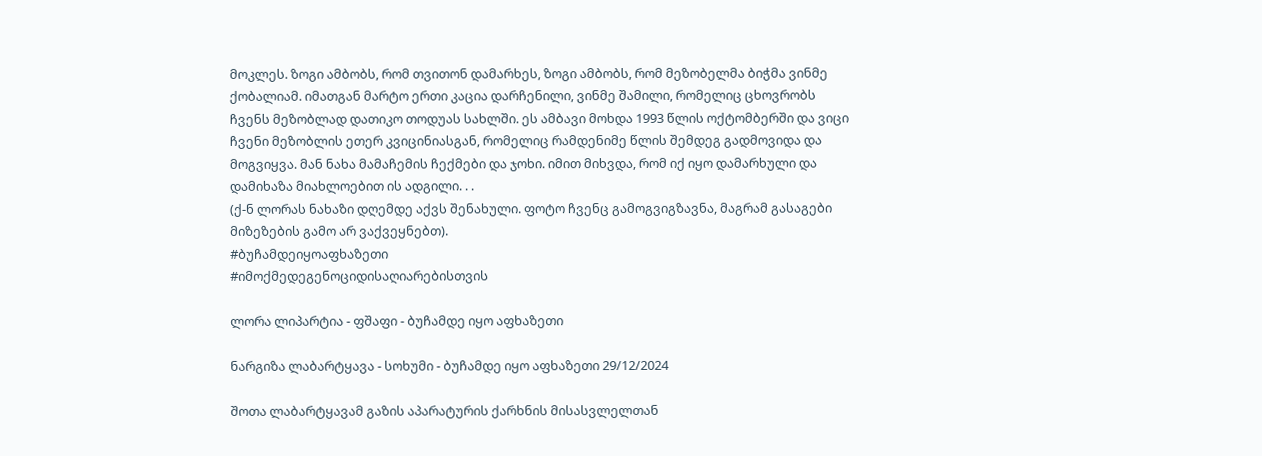მოკლეს. ზოგი ამბობს, რომ თვითონ დამარხეს, ზოგი ამბობს, რომ მეზობელმა ბიჭმა ვინმე ქობალიამ. იმათგან მარტო ერთი კაცია დარჩენილი, ვინმე შამილი, რომელიც ცხოვრობს ჩვენს მეზობლად დათიკო თოდუას სახლში. ეს ამბავი მოხდა 1993 წლის ოქტომბერში და ვიცი ჩვენი მეზობლის ეთერ კვიცინიასგან, რომელიც რამდენიმე წლის შემდეგ გადმოვიდა და მოგვიყვა. მან ნახა მამაჩემის ჩექმები და ჯოხი. იმით მიხვდა, რომ იქ იყო დამარხული და დამიხაზა მიახლოებით ის ადგილი. . .
(ქ-ნ ლორას ნახაზი დღემდე აქვს შენახული. ფოტო ჩვენც გამოგვიგზავნა, მაგრამ გასაგები მიზეზების გამო არ ვაქვეყნებთ).
#ბუჩამდეიყოაფხაზეთი
#იმოქმედეგენოციდისაღიარებისთვის

ლორა ლიპარტია - ფშაფი - ბუჩამდე იყო აფხაზეთი

ნარგიზა ლაბარტყავა - სოხუმი - ბუჩამდე იყო აფხაზეთი 29/12/2024

შოთა ლაბარტყავამ გაზის აპარატურის ქარხნის მისასვლელთან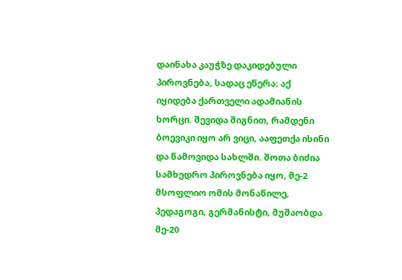დაინახა კაუჭზე დაკიდებული პიროვნება, სადაც ეწერა: აქ იყიდება ქართველი ადამიანის ხორცი. შევიდა შიგნით, რამდენი ბოევიკი იყო არ ვიცი, ააფეთქა ისინი და წამოვიდა სახლში. შოთა ბიძია სამხედრო პიროვნება იყო, მე-2 მსოფლიო ომის მონაწილე, პედაგოგი, გერმანისტი, მუშაობდა მე-20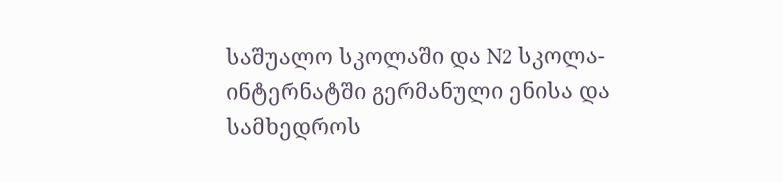საშუალო სკოლაში და N2 სკოლა-ინტერნატში გერმანული ენისა და სამხედროს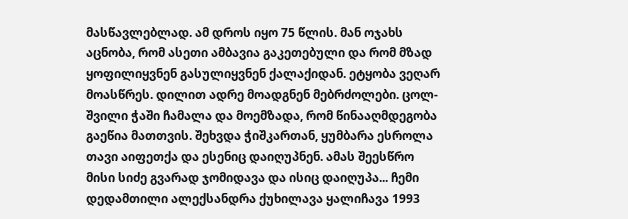მასწავლებლად. ამ დროს იყო 75 წლის. მან ოჯახს აცნობა, რომ ასეთი ამბავია გაკეთებული და რომ მზად ყოფილიყვნენ გასულიყვნენ ქალაქიდან. ეტყობა ვეღარ მოასწრეს. დილით ადრე მოადგნენ მებრძოლები. ცოლ-შვილი ჭაში ჩამალა და მოემზადა, რომ წინააღმდეგობა გაეწია მათთვის. შეხვდა ჭიშკართან, ყუმბარა ესროლა თავი აიფეთქა და ესენიც დაიღუპნენ. ამას შეესწრო მისი სიძე გვარად ჯომიდავა და ისიც დაიღუპა... ჩემი დედამთილი ალექსანდრა ქუხილავა ყალიჩავა 1993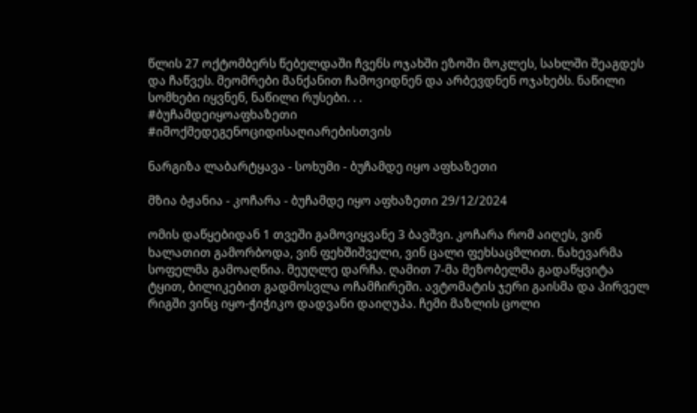წლის 27 ოქტომბერს წებელდაში ჩვენს ოჯახში ეზოში მოკლეს, სახლში შეაგდეს და ჩაწვეს. მეომრები მანქანით ჩამოვიდნენ და არბევდნენ ოჯახებს. ნაწილი სომხები იყვნენ, ნაწილი რუსები. . .
#ბუჩამდეიყოაფხაზეთი
#იმოქმედეგენოციდისაღიარებისთვის

ნარგიზა ლაბარტყავა - სოხუმი - ბუჩამდე იყო აფხაზეთი

მზია ბჟანია - კოჩარა - ბუჩამდე იყო აფხაზეთი 29/12/2024

ომის დაწყებიდან 1 თვეში გამოვიყვანე 3 ბავშვი. კოჩარა რომ აიღეს, ვინ ხალათით გამორბოდა, ვინ ფეხშიშველი, ვინ ცალი ფეხსაცმლით. ნახევარმა სოფელმა გამოაღწია. მეუღლე დარჩა. ღამით 7-მა მეზობელმა გადაწყვიტა ტყით, ბილიკებით გადმოსვლა ოჩამჩირეში. ავტომატის ჯერი გაისმა და პირველ რიგში ვინც იყო-ჭიჭიკო დადვანი დაიღუპა. ჩემი მაზლის ცოლი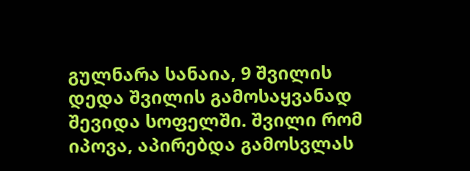გულნარა სანაია, 9 შვილის დედა შვილის გამოსაყვანად შევიდა სოფელში. შვილი რომ იპოვა, აპირებდა გამოსვლას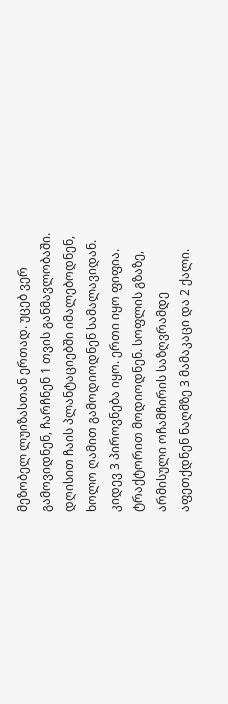მეზობელ ლუიზასთან ერთად. უცებ ვერ გამოვიდნენ, ჩარჩნენ 1 თვის განმავლობაში. დღისით ჩაის პლანტაციებში იმალებოდნენ, ხოლო ღამით გამოდიოდნენ სამალავიდან. კიდევ 3 პიროვნება იყო. ერთი იყო ფიფია. ტრაქტორით მოდიოდნენ. სოფლის გზაზე, არმისული ოჩამჩირის საზღვრამდე აფეთქდნენ ნაღმზე 3 მამაკაცი და 2 ქალი.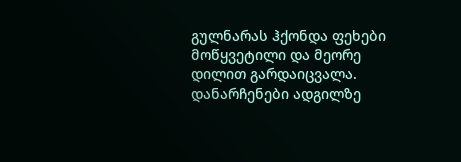გულნარას ჰქონდა ფეხები მოწყვეტილი და მეორე დილით გარდაიცვალა. დანარჩენები ადგილზე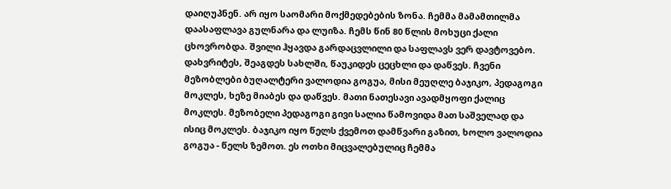დაიღუპნენ. არ იყო საომარი მოქმედებების ზონა. ჩემმა მამამთილმა დაასაფლავა გულნარა და ლუიზა. ჩემს წინ 80 წლის მოხუცი ქალი ცხოვრობდა. შვილი ჰყავდა გარდაცვლილი და საფლავს ვერ დავტოვებო. დახვრიტეს, შეაგდეს სახლში, წაუკიდეს ცეცხლი და დაწვეს. ჩვენი მეზობლები ბუღალტერი ვალოდია გოგუა, მისი მეუღლე ბაჯიკო, პედაგოგი მოკლეს, ხეზე მიაბეს და დაწვეს. მათი ნათესავი ავადმყოფი ქალიც მოკლეს. მეზობელი პედაგოგი გივი სალია წამოვიდა მათ საშველად და ისიც მოკლეს. ბაჯიკო იყო წელს ქვემოთ დამწვარი გაზით, ხოლო ვალოდია გოგუა - წელს ზემოთ. ეს ოთხი მიცვალებულიც ჩემმა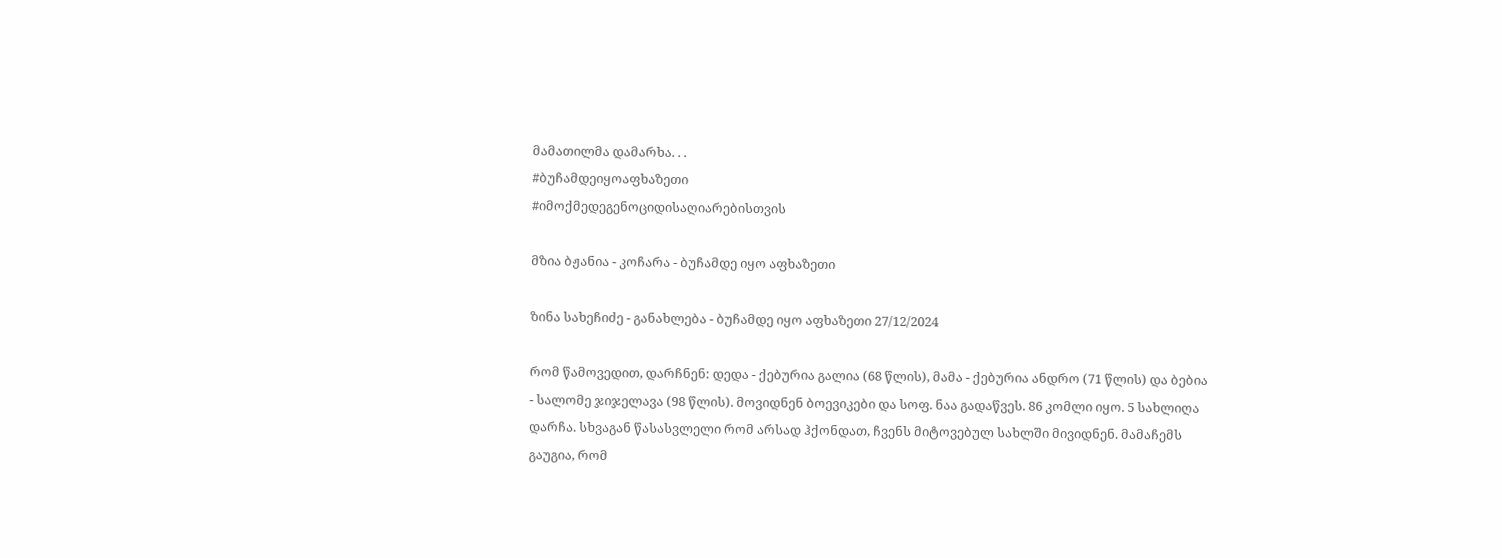მამათილმა დამარხა. . .
#ბუჩამდეიყოაფხაზეთი
#იმოქმედეგენოციდისაღიარებისთვის

მზია ბჟანია - კოჩარა - ბუჩამდე იყო აფხაზეთი

ზინა სახეჩიძე - განახლება - ბუჩამდე იყო აფხაზეთი 27/12/2024

რომ წამოვედით, დარჩნენ: დედა - ქებურია გალია (68 წლის), მამა - ქებურია ანდრო (71 წლის) და ბებია - სალომე ჯიჯელავა (98 წლის). მოვიდნენ ბოევიკები და სოფ. ნაა გადაწვეს. 86 კომლი იყო. 5 სახლიღა დარჩა. სხვაგან წასასვლელი რომ არსად ჰქონდათ, ჩვენს მიტოვებულ სახლში მივიდნენ. მამაჩემს გაუგია, რომ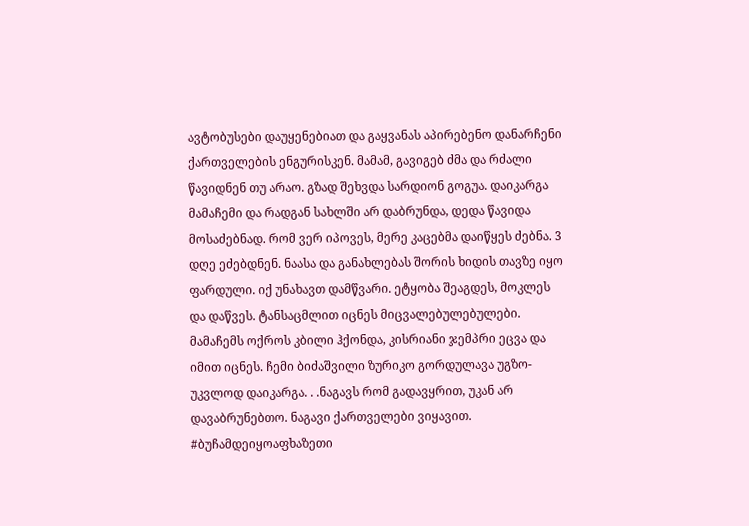ავტობუსები დაუყენებიათ და გაყვანას აპირებენო დანარჩენი ქართველების ენგურისკენ. მამამ, გავიგებ ძმა და რძალი წავიდნენ თუ არაო. გზად შეხვდა სარდიონ გოგუა. დაიკარგა მამაჩემი და რადგან სახლში არ დაბრუნდა, დედა წავიდა მოსაძებნად. რომ ვერ იპოვეს, მერე კაცებმა დაიწყეს ძებნა. 3 დღე ეძებდნენ. ნაასა და განახლებას შორის ხიდის თავზე იყო ფარდული. იქ უნახავთ დამწვარი. ეტყობა შეაგდეს, მოკლეს და დაწვეს. ტანსაცმლით იცნეს მიცვალებულებულები. მამაჩემს ოქროს კბილი ჰქონდა, კისრიანი ჯემპრი ეცვა და იმით იცნეს. ჩემი ბიძაშვილი ზურიკო გორდულავა უგზო-უკვლოდ დაიკარგა. . .ნაგავს რომ გადავყრით, უკან არ დავაბრუნებთო. ნაგავი ქართველები ვიყავით.
#ბუჩამდეიყოაფხაზეთი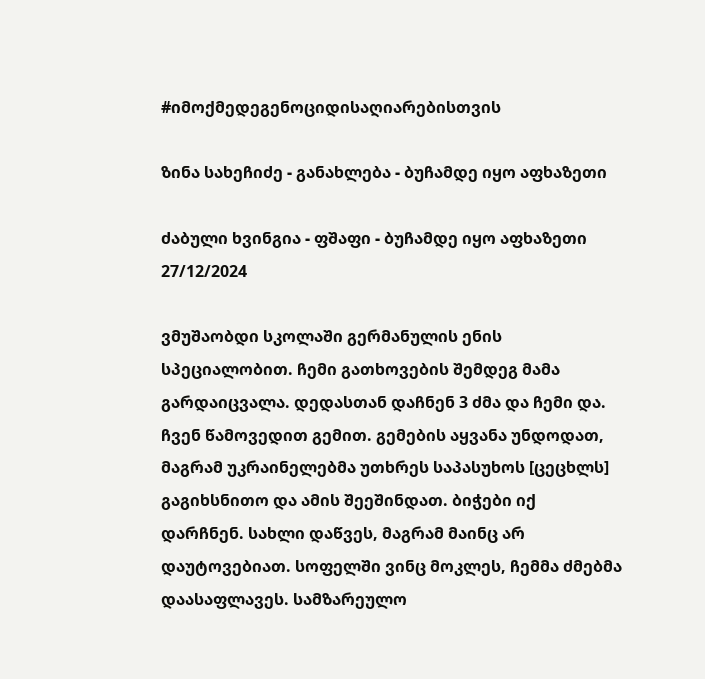#იმოქმედეგენოციდისაღიარებისთვის

ზინა სახეჩიძე - განახლება - ბუჩამდე იყო აფხაზეთი

ძაბული ხვინგია - ფშაფი - ბუჩამდე იყო აფხაზეთი 27/12/2024

ვმუშაობდი სკოლაში გერმანულის ენის სპეციალობით. ჩემი გათხოვების შემდეგ მამა გარდაიცვალა. დედასთან დაჩნენ 3 ძმა და ჩემი და. ჩვენ წამოვედით გემით. გემების აყვანა უნდოდათ, მაგრამ უკრაინელებმა უთხრეს საპასუხოს [ცეცხლს] გაგიხსნითო და ამის შეეშინდათ. ბიჭები იქ დარჩნენ. სახლი დაწვეს, მაგრამ მაინც არ დაუტოვებიათ. სოფელში ვინც მოკლეს, ჩემმა ძმებმა დაასაფლავეს. სამზარეულო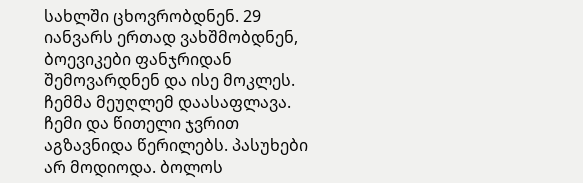სახლში ცხოვრობდნენ. 29 იანვარს ერთად ვახშმობდნენ, ბოევიკები ფანჯრიდან შემოვარდნენ და ისე მოკლეს. ჩემმა მეუღლემ დაასაფლავა. ჩემი და წითელი ჯვრით აგზავნიდა წერილებს. პასუხები არ მოდიოდა. ბოლოს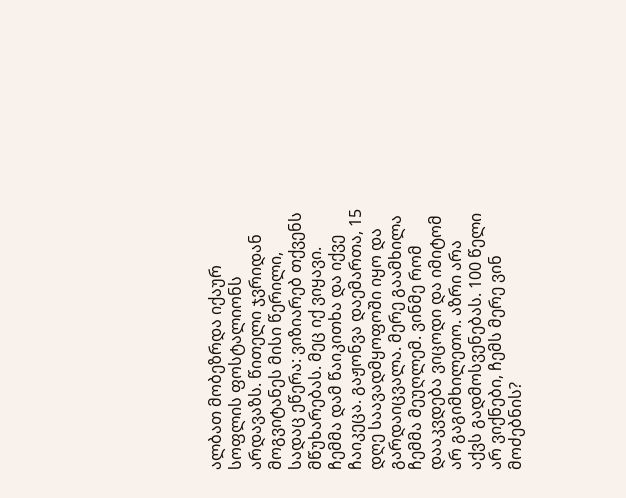ალბათ მობეზრდა იქაურ სოფლის ფოსტალიონს არდავაზს. წითელი ჯვრიდან მოგვიტანეს მისი წერილი, სადაც ეწერა: ვიზიარებ თქვენს მწუხარებას. მეც იქ ვიყავი. ჩემმა დამ წაიკითხა და იქვე ჩაიკეცა. გაჟონვა დაემართა, 15 დღე საავადმყოფოში იყო და გარდაიცვალა. მერე გაამხილა ჩემმა მეუღლემ. ვინმე რომ დააკვდება ვიცოდი და იმიტომ არ გაგიმხილეთო. აზრი არა აქვს გადმოსვენებას. 100 წელი არ ვიქნები, ჩემს მერე ვინ მოძებნის?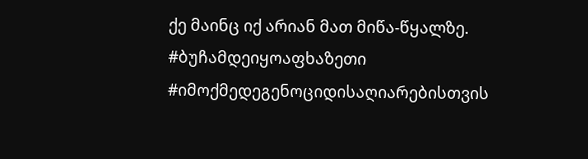ქე მაინც იქ არიან მათ მიწა-წყალზე.
#ბუჩამდეიყოაფხაზეთი
#იმოქმედეგენოციდისაღიარებისთვის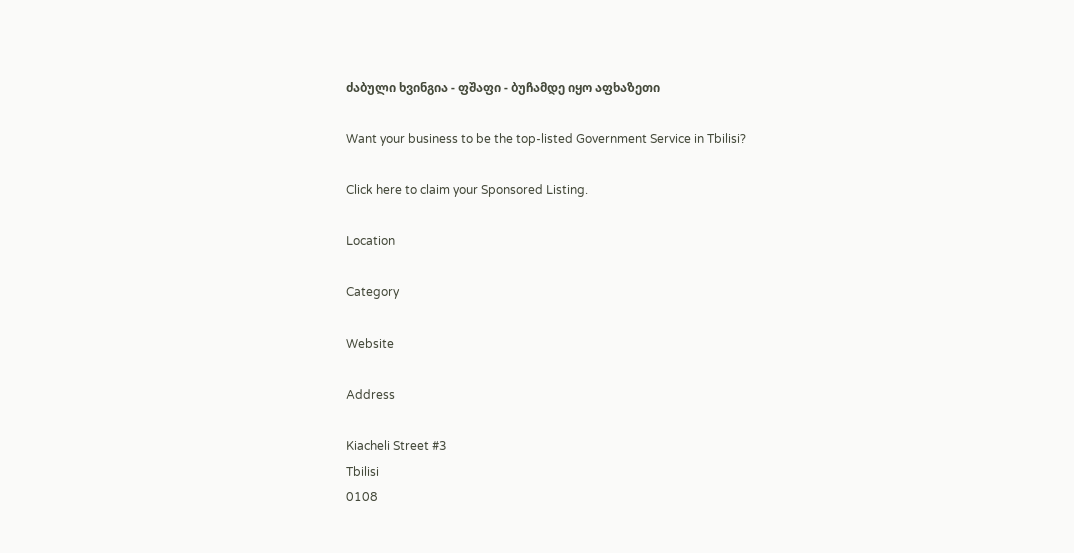ძაბული ხვინგია - ფშაფი - ბუჩამდე იყო აფხაზეთი

Want your business to be the top-listed Government Service in Tbilisi?

Click here to claim your Sponsored Listing.

Location

Category

Website

Address

Kiacheli Street #3
Tbilisi
0108